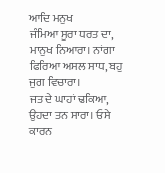ਆਦਿ ਮਨੁਖ
ਜੰਮਿਆ ਸੂਰਾ ਧਰਤ ਦਾ, ਮਾਨੁਖ ਨਿਆਰਾ। ਨਾਂਗਾ ਫਿਰਿਆ ਅਸਲ ਸਾਧ, ਬਹੁ ਜੁਗ ਵਿਚਾਰਾ।
ਜਤ ਦੇ ਘਾਹਾਂ ਢਕਿਆ, ਉਹਦਾ ਤਨ ਸਾਰਾ। ਓਸੇ ਕਾਰਨ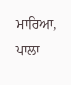ਮਾਰਿਆ, ਪਾਲਾ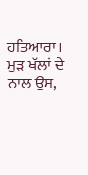ਹਤਿਆਰਾ। ਮੁੜ ਖੱਲਾਂ ਦੇ ਨਾਲ ਉਸ,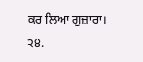ਕਰ ਲਿਆ ਗੁਜ਼ਾਰਾ।
੨੪.